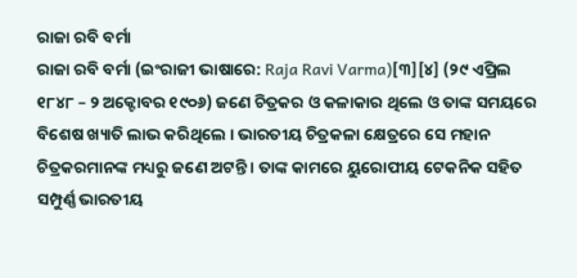ରାଜା ରବି ବର୍ମା
ରାଜା ରବି ବର୍ମା (ଇଂରାଜୀ ଭାଷାରେ: Raja Ravi Varma)[୩][୪] (୨୯ ଏପ୍ରିଲ ୧୮୪୮ – ୨ ଅକ୍ଟୋବର ୧୯୦୬) ଜଣେ ଚିତ୍ରକର ଓ କଳାକାର ଥିଲେ ଓ ତାଙ୍କ ସମୟରେ ବିଶେଷ ଖ୍ୟାତି ଲାଭ କରିଥିଲେ । ଭାରତୀୟ ଚିତ୍ରକଳା କ୍ଷେତ୍ରରେ ସେ ମହାନ ଚିତ୍ରକରମାନଙ୍କ ମଧ୍ୟରୁ ଜଣେ ଅଟନ୍ତି । ତାଙ୍କ କାମରେ ୟୁରୋପୀୟ ଟେକନିକ ସହିତ ସମ୍ପୁର୍ଣ୍ଣ ଭାରତୀୟ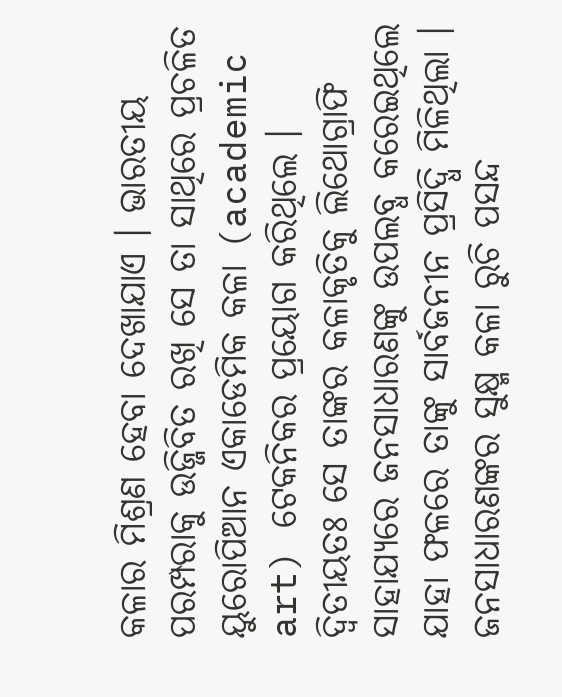କଳାର ମିଶ୍ରଣ ହେବା ଦେଖାଯାଏ । ଭାରତୀୟ ପରମ୍ପରାକୁ ଉଜ୍ଜିବିତ ରଖି ସେ ତା ସାଥିରେ ପ୍ରଚଳିତ ୟୁରୋପିଆନ ଏକାଡେମିକ କଳା (academic art) ଟେକନିକର ପ୍ରୟୋଗ କରିଥିଲେ । ଦ୍ୱିତୀୟତଃ ସେ ତାଙ୍କର କଳାକୃତିକୁ ଲିଥୋଗ୍ରାଫି ସାହାଯ୍ୟରେ ଜନସାଧାରଣଙ୍କୁ ଉପଲବ୍ଧ କରେଇଥିଲେ ଯାହା ଫଳରେ ତାଙ୍କୁ ସାର୍ବଜନୀନ ପ୍ରସିଦ୍ଧି ମିଳିଥିଲା । ଜନସାଧାରଣଙ୍କର ସୁକ୍ଷ୍ମ କଳା ରୁଚି ପସନ୍ଦ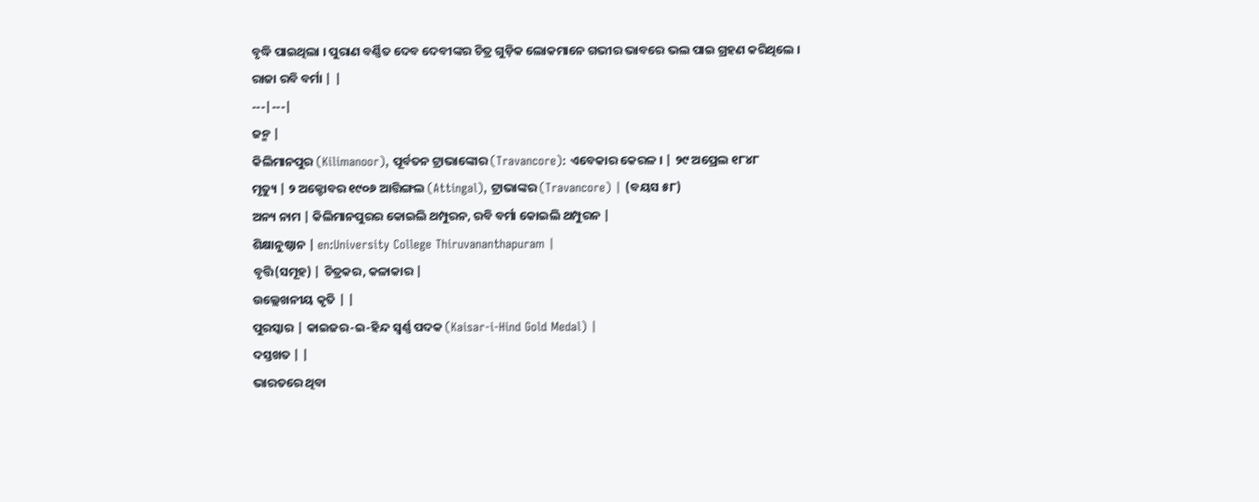ବୃଦ୍ଧି ପାଇଥିଲା । ପୁରାଣ ବର୍ଣ୍ଣିତ ଦେବ ଦେବୀଙ୍କର ଚିତ୍ର ଗୁଡ଼ିକ ଲୋକମାନେ ଗଭୀର ଭାବରେ ଭଲ ପାଇ ଗ୍ରହଣ କରିଥିଲେ ।
ରାଜା ରବି ବର୍ମା | |
---|---|
ଜନ୍ମ |
କିଲିମାନପୁର (Kilimanoor), ପୂର୍ବତନ ଟ୍ରାଭାଙ୍କୋର (Travancore): ଏବେକାର କେରଳ । | ୨୯ ଅପ୍ରେଲ ୧୮୪୮
ମୃତ୍ୟୁ | ୨ ଅକ୍ଟୋବର ୧୯୦୬ ଆତ୍ତିଙ୍ଗଲ (Attingal), ଟ୍ରାଭାଙ୍କର (Travancore) | (ବୟସ ୫୮)
ଅନ୍ୟ ନାମ | କିଲିମାନପୁରର କୋଇଲି ଥମ୍ପୁରନ, ରବି ବର୍ମା କୋଇଲି ଥମ୍ପୁରନ |
ଶିକ୍ଷାନୁଷ୍ଠାନ | en:University College Thiruvananthapuram |
ବୃତ୍ତି(ସମୂହ) | ଚିତ୍ରକର, କଳାକାର |
ଉଲ୍ଲେଖନୀୟ କୃତି | |
ପୁରସ୍କାର | କାଇଜର-ଇ-ହିନ୍ଦ ସ୍ୱର୍ଣ୍ଣ ପଦକ (Kaisar-i-Hind Gold Medal) |
ଦସ୍ତଖତ | |
ଭାରତରେ ଥିବା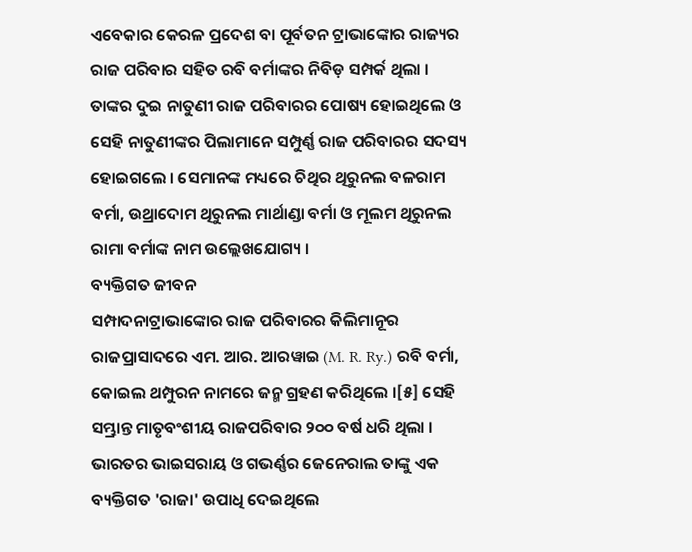ଏବେକାର କେରଳ ପ୍ରଦେଶ ବା ପୂର୍ବତନ ଟ୍ରାଭାଙ୍କୋର ରାଜ୍ୟର ରାଜ ପରିବାର ସହିତ ରବି ବର୍ମାଙ୍କର ନିବିଡ଼ ସମ୍ପର୍କ ଥିଲା । ତାଙ୍କର ଦୁଇ ନାତୁଣୀ ରାଜ ପରିବାରର ପୋଷ୍ୟ ହୋଇଥିଲେ ଓ ସେହି ନାତୁଣୀଙ୍କର ପିଲାମାନେ ସମ୍ପୁର୍ଣ୍ଣ ରାଜ ପରିବାରର ସଦସ୍ୟ ହୋଇଗଲେ । ସେମାନଙ୍କ ମଧ୍ୟରେ ଚିଥିର ଥିରୁନଲ ବଳରାମ ବର୍ମା, ଉଥ୍ରାଦୋମ ଥିରୁନଲ ମାର୍ଥାଣ୍ଡା ବର୍ମା ଓ ମୂଲମ ଥିରୁନଲ ରାମା ବର୍ମାଙ୍କ ନାମ ଉଲ୍ଲେଖଯୋଗ୍ୟ ।
ବ୍ୟକ୍ତିଗତ ଜୀବନ
ସମ୍ପାଦନାଟ୍ରାଭାଙ୍କୋର ରାଜ ପରିବାରର କିଲିମାନୂର ରାଜପ୍ରାସାଦରେ ଏମ. ଆର. ଆରୱାଇ (M. R. Ry.) ରବି ବର୍ମା, କୋଇଲ ଥମ୍ପୁରନ ନାମରେ ଜନ୍ମ ଗ୍ରହଣ କରିଥିଲେ ।[୫] ସେହି ସମ୍ଭ୍ରାନ୍ତ ମାତୃବଂଶୀୟ ରାଜପରିବାର ୨୦୦ ବର୍ଷ ଧରି ଥିଲା । ଭାରତର ଭାଇସରାୟ ଓ ଗଭର୍ଣ୍ଣର ଜେନେରାଲ ତାଙ୍କୁ ଏକ ବ୍ୟକ୍ତିଗତ 'ରାଜା' ଉପାଧି ଦେଇଥିଲେ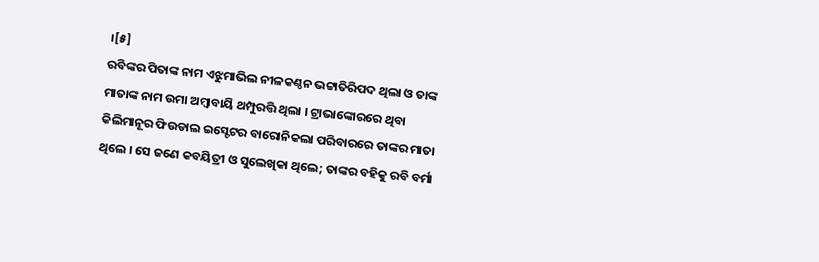।[୫]
ରବିଙ୍କର ପିତାଙ୍କ ନାମ ଏଝୁମାଭିଲ ନୀଳକଣ୍ଠନ ଭଟ୍ଟାତିରିପଦ ଥିଲା ଓ ତାଙ୍କ ମାତାଙ୍କ ନାମ ଉମା ଅମ୍ବାବାୟି ଥମ୍ପୁରତ୍ତି ଥିଲା । ଟ୍ରାଭାଙ୍କୋରରେ ଥିବା କିଲିମାନୂର ଫିଉଡାଲ ଇସ୍ଟେଟର ବାରୋନିକଲା ପରିବାରରେ ତାଙ୍କର ମାତା ଥିଲେ । ସେ ଜଣେ କବୟିତ୍ରୀ ଓ ସୁଲେଖିକା ଥିଲେ; ତାଙ୍କର ବହିକୁ ରବି ବର୍ମା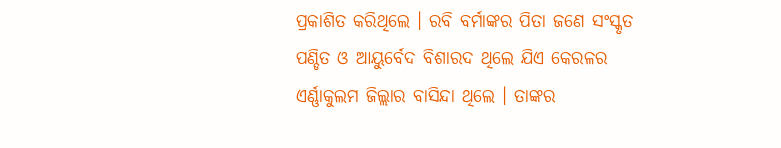ପ୍ରକାଶିତ କରିଥିଲେ । ରବି ବର୍ମାଙ୍କର ପିତା ଜଣେ ସଂସ୍କୃତ ପଣ୍ଡିତ ଓ ଆୟୁର୍ବେଦ ବିଶାରଦ ଥିଲେ ଯିଏ କେରଳର ଏର୍ଣ୍ଣାକୁଲମ ଜିଲ୍ଲାର ବାସିନ୍ଦା ଥିଲେ । ତାଙ୍କର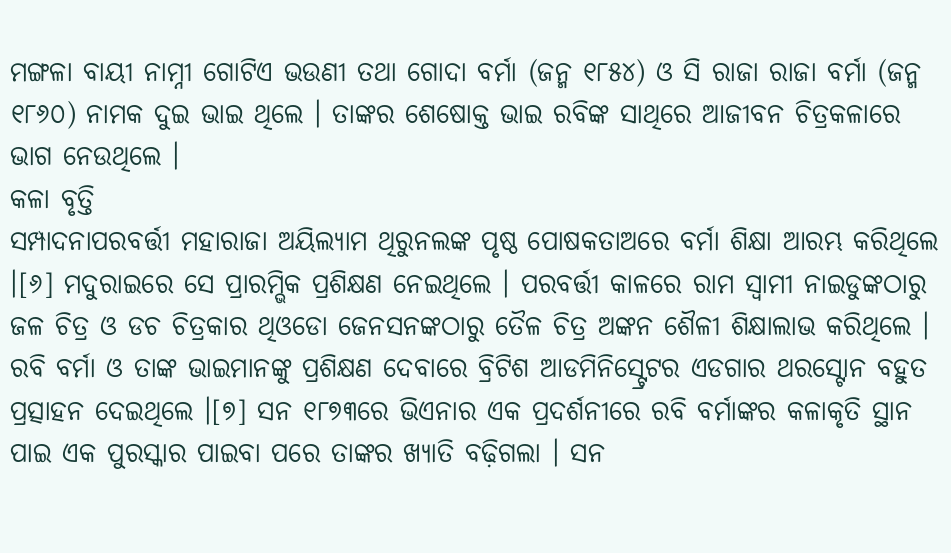ମଙ୍ଗଳା ବାୟୀ ନାମ୍ନୀ ଗୋଟିଏ ଭଉଣୀ ତଥା ଗୋଦା ବର୍ମା (ଜନ୍ମ ୧୮୫୪) ଓ ସି ରାଜା ରାଜା ବର୍ମା (ଜନ୍ମ ୧୮୬୦) ନାମକ ଦୁଇ ଭାଇ ଥିଲେ । ତାଙ୍କର ଶେଷୋକ୍ତ ଭାଇ ରବିଙ୍କ ସାଥିରେ ଆଜୀବନ ଚିତ୍ରକଳାରେ ଭାଗ ନେଉଥିଲେ ।
କଳା ବୃତ୍ତି
ସମ୍ପାଦନାପରବର୍ତ୍ତୀ ମହାରାଜା ଅୟିଲ୍ୟାମ ଥିରୁନଲଙ୍କ ପୃଷ୍ଠ ପୋଷକତାଅରେ ବର୍ମା ଶିକ୍ଷା ଆରମ୍ଭ କରିଥିଲେ ।[୬] ମଦୁରାଇରେ ସେ ପ୍ରାରମ୍ଭିକ ପ୍ରଶିକ୍ଷଣ ନେଇଥିଲେ । ପରବର୍ତ୍ତୀ କାଳରେ ରାମ ସ୍ୱାମୀ ନାଇଡୁଙ୍କଠାରୁ ଜଳ ଚିତ୍ର ଓ ଡଚ ଚିତ୍ରକାର ଥିଓଡୋ ଜେନସନଙ୍କଠାରୁ ତୈଳ ଚିତ୍ର ଅଙ୍କନ ଶୈଳୀ ଶିକ୍ଷାଲାଭ କରିଥିଲେ ।
ରବି ବର୍ମା ଓ ତାଙ୍କ ଭାଇମାନଙ୍କୁ ପ୍ରଶିକ୍ଷଣ ଦେବାରେ ବ୍ରିଟିଶ ଆଡମିନିସ୍ଟ୍ରେଟର ଏଡଗାର ଥରସ୍ଟୋନ ବହୁତ ପ୍ରତ୍ସାହନ ଦେଇଥିଲେ ।[୭] ସନ ୧୮୭୩ରେ ଭିଏନାର ଏକ ପ୍ରଦର୍ଶନୀରେ ରବି ବର୍ମାଙ୍କର କଳାକୃତି ସ୍ଥାନ ପାଇ ଏକ ପୁରସ୍କାର ପାଇବା ପରେ ତାଙ୍କର ଖ୍ୟାତି ବଢ଼ିଗଲା । ସନ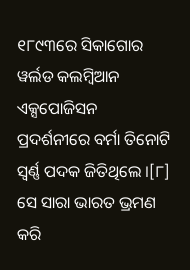୧୮୯୩ରେ ସିକାଗୋର ୱର୍ଲଡ କଲମ୍ବିଆନ ଏକ୍ସପୋଜିସନ ପ୍ରଦର୍ଶନୀରେ ବର୍ମା ତିନୋଟି ସ୍ୱର୍ଣ୍ଣ ପଦକ ଜିତିଥିଲେ ।[୮] ସେ ସାରା ଭାରତ ଭ୍ରମଣ କରି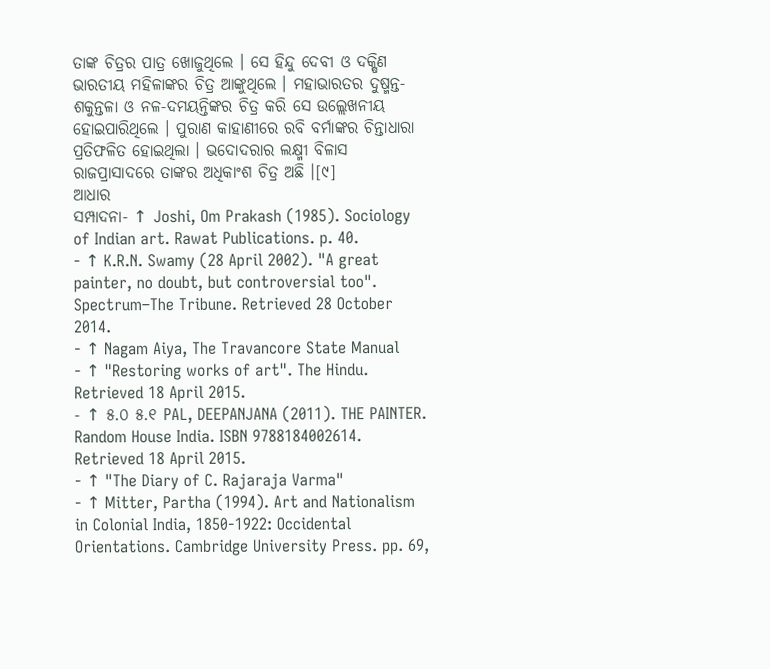ତାଙ୍କ ଚିତ୍ରର ପାତ୍ର ଖୋଜୁଥିଲେ । ସେ ହିନ୍ଦୁ ଦେବୀ ଓ ଦକ୍ଷିଣ ଭାରତୀୟ ମହିଳାଙ୍କର ଚିତ୍ର ଆଙ୍କୁଥିଲେ । ମହାଭାରତର ଦୁଷ୍ମନ୍ତ-ଶକୁନ୍ତଳା ଓ ନଳ-ଦମୟନ୍ତିଙ୍କର ଚିତ୍ର କରି ସେ ଉଲ୍ଲେଖନୀୟ ହୋଇପାରିଥିଲେ । ପୁରାଣ କାହାଣୀରେ ରବି ବର୍ମାଙ୍କର ଚିନ୍ତାଧାରା ପ୍ରତିଫଳିତ ହୋଇଥିଲା । ଭଦୋଦରାର ଲକ୍ଷ୍ମୀ ବିଳାସ ରାଜପ୍ରାସାଦରେ ତାଙ୍କର ଅଧିକାଂଶ ଚିତ୍ର ଅଛି ।[୯]
ଆଧାର
ସମ୍ପାଦନା- ↑ Joshi, Om Prakash (1985). Sociology of Indian art. Rawat Publications. p. 40.
- ↑ K.R.N. Swamy (28 April 2002). "A great painter, no doubt, but controversial too". Spectrum–The Tribune. Retrieved 28 October 2014.
- ↑ Nagam Aiya, The Travancore State Manual
- ↑ "Restoring works of art". The Hindu. Retrieved 18 April 2015.
- ↑ ୫.୦ ୫.୧ PAL, DEEPANJANA (2011). THE PAINTER. Random House India. ISBN 9788184002614. Retrieved 18 April 2015.
- ↑ "The Diary of C. Rajaraja Varma"
- ↑ Mitter, Partha (1994). Art and Nationalism in Colonial India, 1850-1922: Occidental Orientations. Cambridge University Press. pp. 69,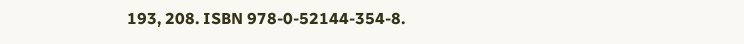193, 208. ISBN 978-0-52144-354-8.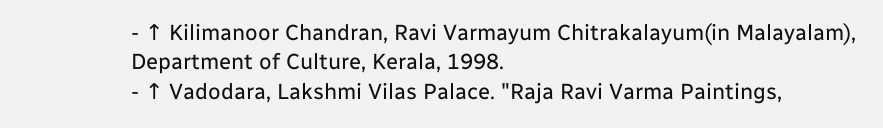- ↑ Kilimanoor Chandran, Ravi Varmayum Chitrakalayum(in Malayalam), Department of Culture, Kerala, 1998.
- ↑ Vadodara, Lakshmi Vilas Palace. "Raja Ravi Varma Paintings,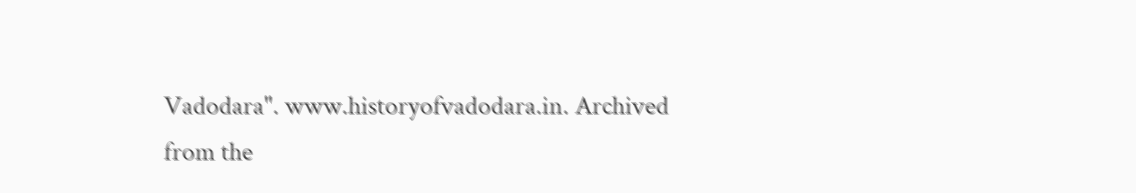Vadodara". www.historyofvadodara.in. Archived from the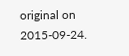original on 2015-09-24.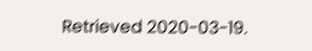Retrieved 2020-03-19.